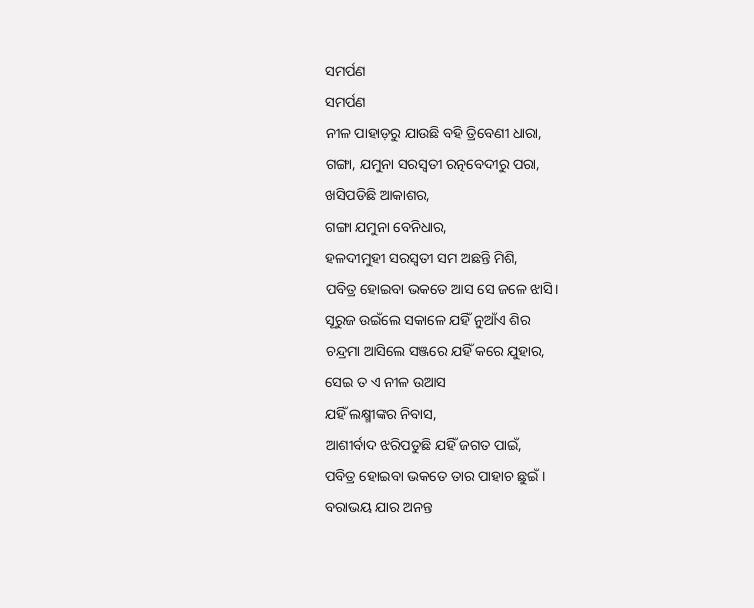ସମର୍ପଣ
ସମର୍ପଣ
ନୀଳ ପାହାଡ଼ରୁ ଯାଉଛି ବହି ତ୍ରିବେଣୀ ଧାରା,
ଗଙ୍ଗା, ଯମୁନା ସରସ୍ବତୀ ରତ୍ନବେଦୀରୁ ପରା,
ଖସିପଡିଛି ଆକାଶର,
ଗଙ୍ଗା ଯମୁନା ବେନିଧାର,
ହଳଦୀମୁହୀ ସରସ୍ବତୀ ସମ ଅଛନ୍ତି ମିଶି,
ପବିତ୍ର ହୋଇବା ଭକତେ ଆସ ସେ ଜଳେ ଝାସି।
ସୂରୁଜ ଉଇଁଲେ ସକାଳେ ଯହିଁ ନୁଆଁଏ ଶିର
ଚନ୍ଦ୍ରମା ଆସିଲେ ସଞ୍ଜରେ ଯହିଁ କରେ ଯୁହାର,
ସେଇ ତ ଏ ନୀଳ ଉଆସ
ଯହିଁ ଲକ୍ଷ୍ମୀଙ୍କର ନିବାସ,
ଆଶୀର୍ବାଦ ଝରିପଡୁଛି ଯହିଁ ଜଗତ ପାଇଁ,
ପବିତ୍ର ହୋଇବା ଭକତେ ତାର ପାହାଚ ଛୁଇଁ।
ବରାଭୟ ଯାର ଅନନ୍ତ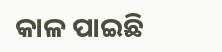କାଳ ପାଇଛି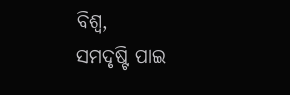ବିଶ୍ବ,
ସମଦୃଷ୍ଟି ପାଇ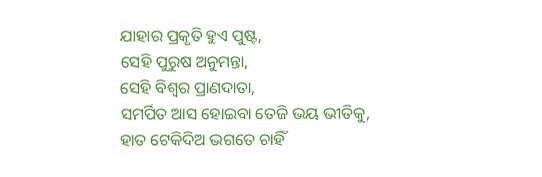ଯାହାର ପ୍ରକୃତି ହୁଏ ପୁଷ୍ଟ,
ସେହି ପୁରୁଷ ଅନୁମନ୍ତା,
ସେହି ବିଶ୍ବର ପ୍ରାଣଦାତା,
ସମର୍ପିତ ଆସ ହୋଇବା ତେଜି ଭୟ ଭୀତିକୁ,
ହାତ ଟେକିଦିଅ ଭଗତେ ଚାହିଁ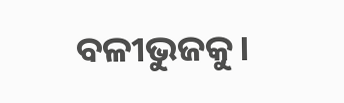ବଳୀଭୁଜକୁ।